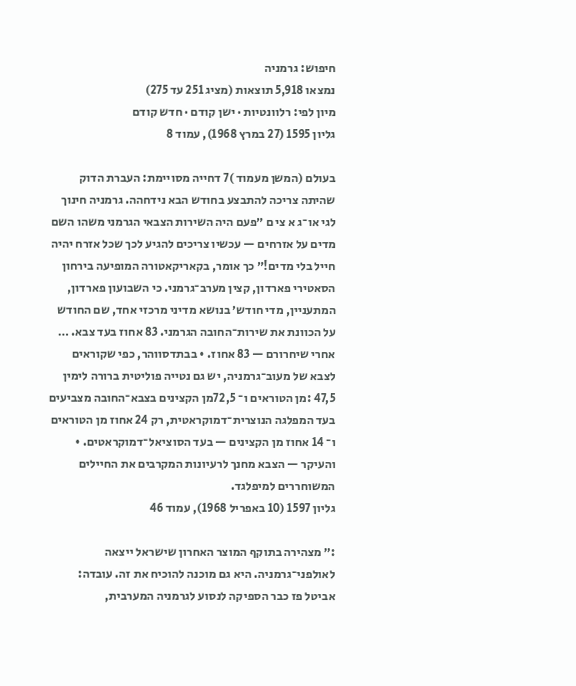חיפוש: גרמניה
נמצאו 5,918 תוצאות (מציג 251 עד 275)
מיון לפי: רלוונטיות · ישן קודם · חדש קודם
גליון 1595 (27 במרץ 1968), עמוד 8

בעולם (המשן מעמוד )7 דחייה מסויימת: העברת הדוק שהיתה צריכה להתבצע בחודש הבא נידחהה. גרמניה חינוך לגי או־ג א צי ם ״פעם היה השירות הצבאי הגרמני משהו השם מדים על אזרחים — עכשיו צריכים להגיע לכך שכל אזרח יהיה חייל בלי מדים!״ כך אומר, בקאריקאטורה המופיעה בירחון הסאטירי פארדון, קצין מערב־גרמני. כי השבועון פארדון, המתעניין, מדי חודש׳ בנושא מדיני מרכזי אחד, שם החודש על הכוונת את שירות־החובה הגרמני. 83 אחוז בעד צבא. … אחרי שיחרורם — 83 אחוז. • בבתדסווהר, כפי שקוראים לצבא של מעוב־גרמניה, יש גם נטייה פוליטית ברורה לימין 47,5 :מן הטוראים ו־ 72,5מן הקצינים בצבא־החובה מצביעים בעד המפלגה הנוצרית־דמוקראטית, רק 24 אחוז מן הטוראים ו־ 14 אחוז מן הקצינים — בעד הסוציאל־דמוקראטים. • והעיקר — הצבא מחנך לרעיונות המקרבים את החיילים המשוחררים למיפלגד.
גליון 1597 (10 באפריל 1968), עמוד 46

:״ מצהירה בתוקף המוצר האחרון שישראל ייצאה לאולפני־גרמניה. היא גם מוכנה להוכיח את זה. עובדה: אביטל פז כבר הספיקה לנסוע לגרמניה המערבית,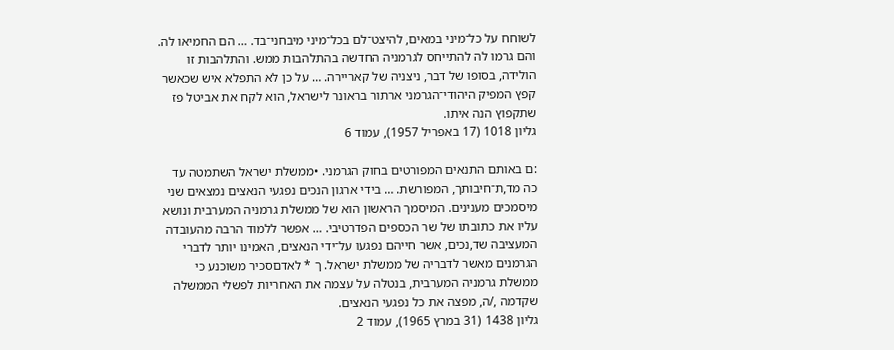לשוחח על כל־מיני במאים, להיצט־לם בכל־מיני מיבחני־בד. … הם החמיאו לה. והם גרמו לה להתייחס לגרמניה החדשה בהתלהבות ממש. והתלהבות זו הולידה, בסופו של דבר, ניצניה של קאריירה. … על כן לא התפלא איש שכאשר קפץ המפיק היהודי־הגרמני ארתור בראונר לישראל, הוא לקח את אביטל פז שתקפוץ הנה איתו.
גליון 1018 (17 באפריל 1957), עמוד 6

:ם באותם התנאים המפורטים בחוק הגרמני. •ממשלת ישראל השתמטה עד כה מד,ת־חיבותך, המפורשת. … בידי ארגון הנכים נפגעי הנאצים נמצאים שני מיסמכים מענינים. המיסמך הראשון הוא של ממשלת גרמניה המערבית ונושא עליו את כתובתו של שר הכספים הפדרטיבי. … אפשר ללמוד הרבה מהעובדה המעציבה שד,נכים, אשר חייהם נפגעו על־ידי הנאצים, האמינו יותר לדברי הגרמנים מאשר לדבריה של ממשלת ישראל. ך * לאדםסכיר משוכנע כי ממשלת גרמניה המערבית, בנטלה על עצמה את האחריות לפשלי הממשלה שקדמה ,/ה, מפצה את כל נפגעי הנאצים.
גליון 1438 (31 במרץ 1965), עמוד 2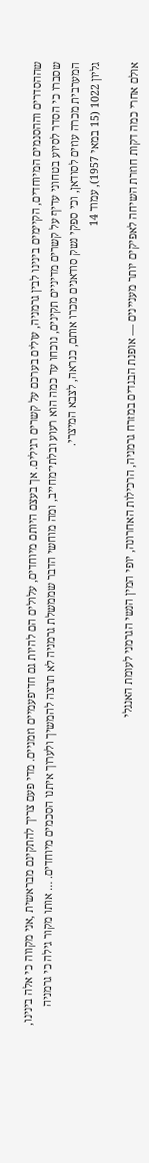שההסדרים וההסנמים המיוחדים, הקיימים בינינו לבין גרמניה, עולים בערכם על קשרים רגילים. אך בעצם היותם מיוחדים, עלולים הם להיות גם חד־פעמיים וזמניים. מדי פעם צריך להתקינם מבראשית ,אני מקווה כי אלה בינינו, שסברו כי הסדר לסיוע בטחוני עדיף על קשרים מדיניים תקינים, נוכחו עד כמה הוא רעוע ובלתי־מחייב, ומה מוחשי הדבר שממשלת גרמניה לא תרצה להמשיך ולערוך איתנו הסכמים מיוחדים. … אותו מקור גילה כי גרמניה המערבית מכרה עוזים לסודאן, וכי ספקי נשק סודאנים מכרו אותם, כנראה, לצבא המיצרי.
גליון 1022 (15 במאי 1957), עמוד 14

אולם אחרי כמה דקות חוזרת השיחה לאפיקים יותר מעניינים — אופנת הבגדים במזרח גרמניה, הרכילות האחרונה, יופי המין הנשי הגרמני לעומת האנגלי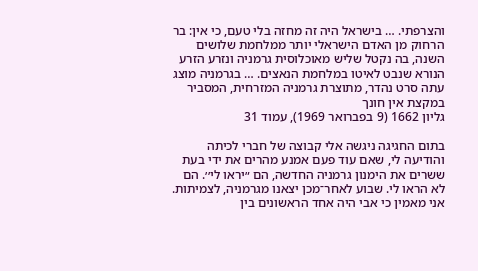והצרפתי. … בישראל היה זה מחזה בלי טעם, כי אין: בר הרחוק מן האדם הישראלי יותר ממלחמת שלושים השנה, בה נקטל שליש מאוכלוסית גרמניה ונזרע הזרע הנורא שנבט לאיטו במלחמת הנאצים. … בגרמניה מוצג עתה סרט נהדר, מתוצרת גרמניה המזרחית, המסביר במקצת אין חונך
גליון 1662 (9 בפברואר 1969), עמוד 31

בתום החגיגה ניגשה אלי קבוצה של חברי לכיתה והודיעה לי, שאם עוד פעם אמנע מהרים את ידי בעת ששרים את הימנון גרמניה החדשה, הם ״יראו לי׳׳. הם לא הראו לי. שבוע לאחר־מכן יצאנו מגרמניה, לצמיתות. אני מאמין כי אבי היה אחד הראשונים בין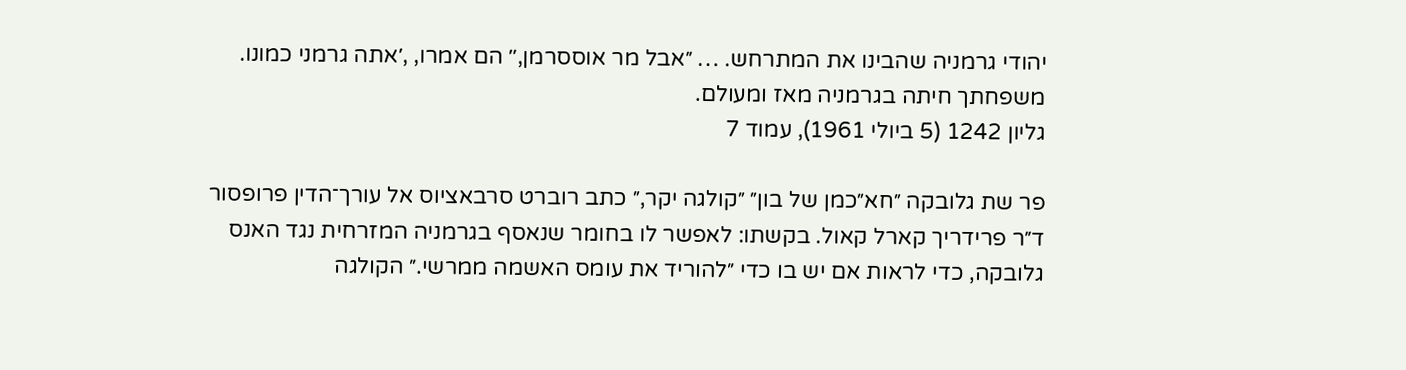יהודי גרמניה שהבינו את המתרחש. … ״אבל מר אוססרמן,׳׳ הם אמרו, ,׳אתה גרמני כמונו. משפחתך חיתה בגרמניה מאז ומעולם.
גליון 1242 (5 ביולי 1961), עמוד 7

פר שת גלובקה ״חא״כמן של בון״ ״קולגה יקר,״ כתב רוברט סרבאציוס אל עורך־הדין פרופסור ד״ר פרידריך קארל קאול. בקשתו: לאפשר לו בחומר שנאסף בגרמניה המזרחית נגד האנס גלובקה, כדי לראות אם יש בו כדי ״להוריד את עומס האשמה ממרשי.״ הקולגה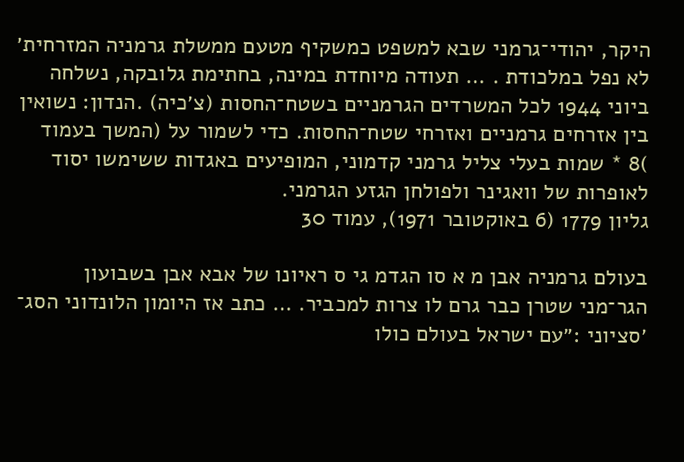היקר, יהודי־גרמני שבא למשפט כמשקיף מטעם ממשלת גרמניה המזרחית׳ לא נפל במלכודת . … תעודה מיוחדת במינה, בחתימת גלובקה, נשלחה ביוני 1944 לכל המשרדים הגרמניים בשטח־החסות (צ׳כיה) .הנדון: נשואין בין אזרחים גרמניים ואזרחי שטח־החסות. כדי לשמור על (המשך בעמוד )8 * שמות בעלי צליל גרמני קדמוני, המופיעים באגדות ששימשו יסוד לאופרות של וואגינר ולפולחן הגזע הגרמני.
גליון 1779 (6 באוקטובר 1971), עמוד 30

בעולם גרמניה אבן מ א סו הגדמ גי ס ראיונו של אבא אבן בשבועון הגר־מני שטרן כבר גרם לו צרות למכביר. … כתב אז היומון הלונדוני הסג־ ׳סציוני :״עם ישראל בעולם כולו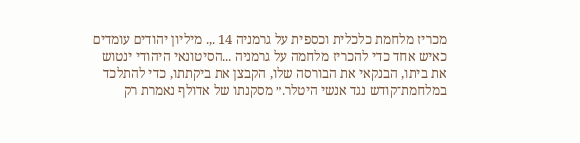מכריז מלחמת כלכלית וכספית על גרמניה 14 .,. מיליון יהודים עומדים כאיש אחד כדי להכריז מלחמה על גרמניה ...הסיטונאי היהודי ינטוש את ביתו, הבנקאי את הבורסה שלו, הקבצן את ביקתתו, כדי להתלכד במלחמת־קודש נגד אנשי היטלר.״ מסקנתו של אדולף נאמרת רק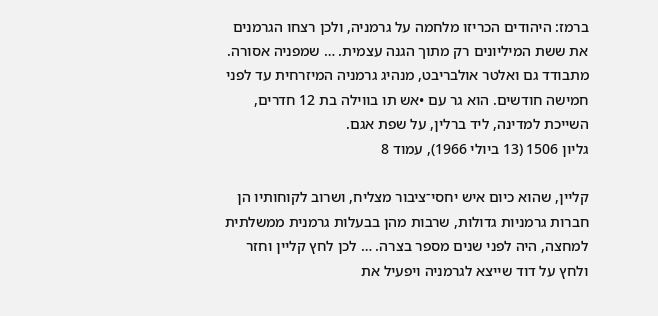ברמז: היהודים הכריזו מלחמה על גרמניה, ולכן רצחו הגרמנים את ששת המיליונים רק מתוך הגנה עצמית. … שמפניה אסורה. מתבודד גם ואלטר אולבריבט, מנהיג גרמניה המיזרחית עד לפני חמישה חודשים. הוא גר עם •אש תו בווילה בת 12 חדרים, השייכת למדינה, ליד ברלין, על שפת אגם.
גליון 1506 (13 ביולי 1966), עמוד 8

קליין, שהוא כיום איש יחסי־ציבור מצליח, ושרוב לקוחותיו הן חברות גרמניות גדולות, שרבות מהן בבעלות גרמנית ממשלתית למחצה, היה לפני שנים מספר בצרה. … לכן לחץ קליין וחזר ולחץ על דוד שייצא לגרמניה ויפעיל את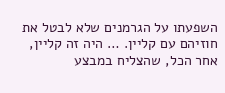השפעתו על הגרמנים שלא לבטל את חוזיהם עם קליין. … היה זה קליין, אחר הכל, שהצליח במבצע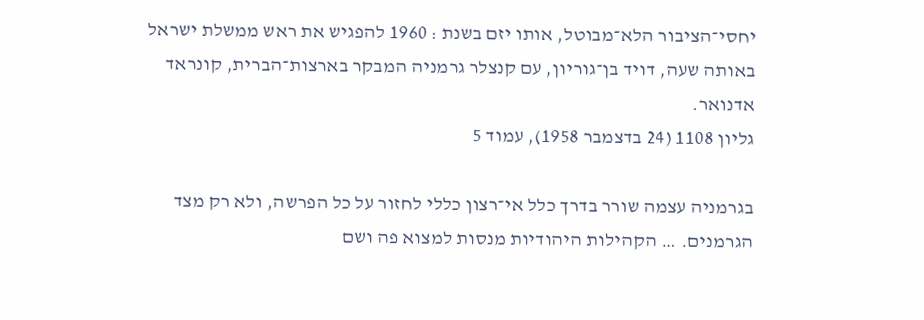יחסי־הציבור הלא־מבוטל, אותו יזם בשנת : 1960 להפגיש את ראש ממשלת ישראל באותה שעה, דויד בן־גוריון, עם קנצלר גרמניה המבקר בארצות־הברית, קונראד אדנואר.
גליון 1108 (24 בדצמבר 1958), עמוד 5

בגרמניה עצמה שורר בדרך כלל אי־רצון כללי לחזור על כל הפרשה, ולא רק מצד הגרמנים. … הקהילות היהודיות מנסות למצוא פה ושם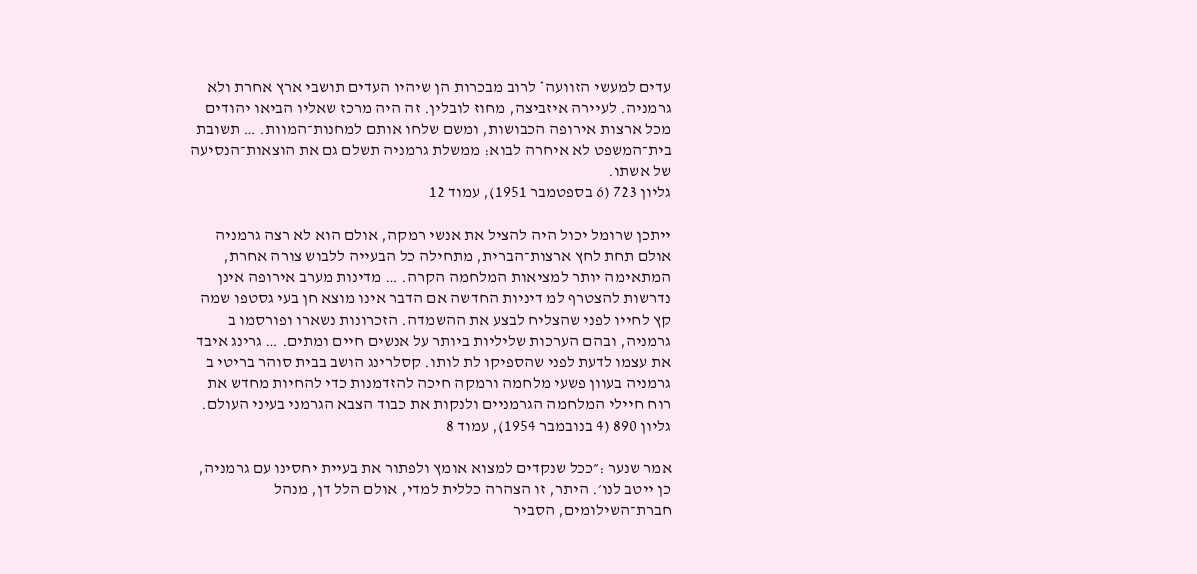עדים למעשי הזוועה* לרוב מבכרות הן שיהיו העדים תושבי ארץ אחרת ולא גרמניה. לעיירה איזביצה, מחוז לובלין. זה היה מרכז שאליו הביאו יהודים מכל ארצות אירופה הכבושות, ומשם שלחו אותם למחנות־המוות. … תשובת בית־המשפט לא איחרה לבוא: ממשלת גרמניה תשלם גם את הוצאות־הנסיעה של אשתו.
גליון 723 (6 בספטמבר 1951), עמוד 12

ייתכן שרומל יכול היה להציל את אנשי רמקה, אולם הוא לא רצה גרמניה אולם תחת לחץ ארצות־הברית, מתחילה כל הבעייה ללבוש צורה אחרת, המתאימה יותר למציאות המלחמה הקרה. … מדינות מערב אירופה אינן נדרשות להצטרף למ דיניות החדשה אם הדבר אינו מוצא חן בעי גסטפו שמה קץ לחייו לפני שהצליח לבצע את ההשמדה. הזכרונות נשארו ופורסמו ב גרמניה, ובהם הערכות שליליות ביותר על אנשים חיים ומתים. … גרינג איבד את עצמו לדעת לפני שהספיקו לת לותו. קסלרינג הושב בבית סוהר בריטי ב גרמניה בעוון פשעי מלחמה ורמקה חיכה להזדמנות כדי להחיות מחדש את רוח חיילי המלחמה הגרמניים ולנקות את כבוד הצבא הגרמני בעיני העולם.
גליון 890 (4 בנובמבר 1954), עמוד 8

אמר שנער :״ככל שנקדים למצוא אומץ ולפתור את בעיית יחסינו עם גרמניה, כן ייטב לנו׳. היתר, זו הצהרה כללית למדי, אולם הלל דן, מנהל חברת־השילומים, הסביר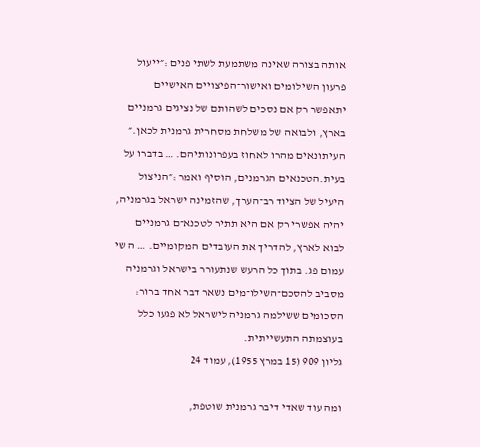אותה בצורה שאינה משתמעת לשתי פנים :״ייעול פרעון השילומים ואישור־הפיצויים האישיים יתאפשר רק אם נסכים לשהותם של נציגים גרמניים בארץ, ולבואה של משלחת מסחרית גרמנית לכאן.״ העיתונאים מהרו לאחוז בעפרונותיהם. … בדברו על בעית.הטכנאים הגרמנים, הוסיף ואמר :״הניצול היעיל של הציוד רב־הערך, שהזמינה ישראל בגרמניה, יהיה אפשרי רק אם היא תתיר לטכנא־ם גרמניים לבוא לארץ, להדריך את העובדים המקומיים. … ה שי עמום פג. בתוך כל הרעש שנתעורר בישראל וגרמניה מסביב להסכם־השילו־מים נשאר דבר אחד ברור: הסכומים ששילמה גרמניה לישראל לא פגעו כלל בעוצמתה התעשייתית.
גליון 909 (15 במרץ 1955), עמוד 24

ומה עוד שאדי דיבר גרמנית שוטפת,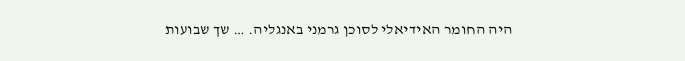היה החומר האידיאלי לסוכן גרמני באנגליה. … שך שבועות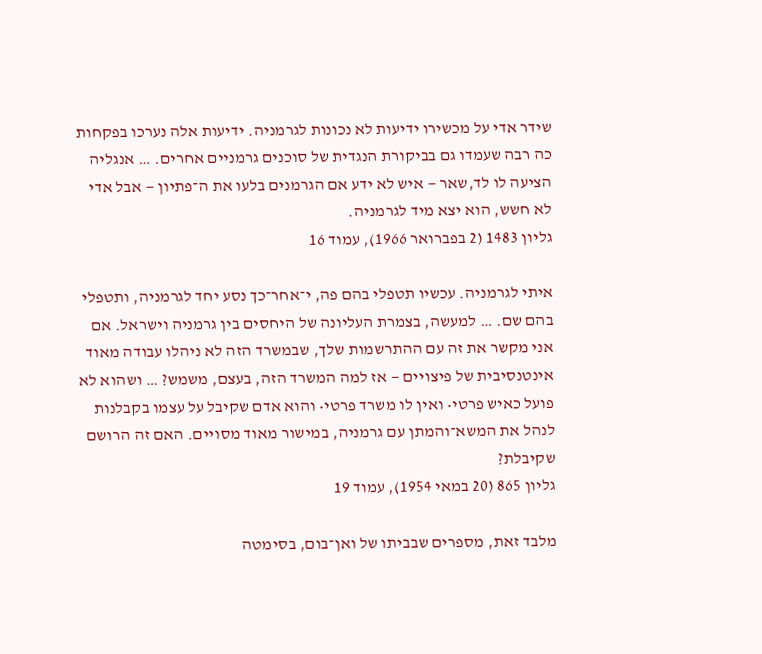שידר אדי על מכשירו ידיעות לא נכונות לגרמניה. ידיעות אלה נערכו בפקחות כה רבה שעמדו גם בביקורת הנגדית של סוכנים גרמניים אחרים. … אנגליה הציעה לו לד,שאר — איש לא ידע אם הגרמנים בלעו את ה־פתיון — אבל אדי לא חשש, הוא יצא מיד לגרמניה.
גליון 1483 (2 בפברואר 1966), עמוד 16

איתי לגרמניה. עכשיו תטפלי בהם פה, י־אחר־כך נסע יחד לגרמניה, ותטפלי בהם שם. … למעשה, בצמרת העליונה של היחסים בין גרמניה וישראל. אם אני מקשר את זה עם ההתרשמות שלך, שבמשרד הזה לא ניהלו עבודה מאוד אינטנסיבית של פיצויים — אז למה המשרד הזה, בעצם, משמש? … ושהוא לא פועל כאיש פרטי• ואין לו משרד פרטי• והוא אדם שקיבל על עצמו בקבלנות לנהל את המשא־והמתן עם גרמניה, במישור מאוד מסויים. האם זה הרושם שקיבלת?
גליון 865 (20 במאי 1954), עמוד 19

מלבד זאת, מספרים שבביתו של ואן־בום, בסימטה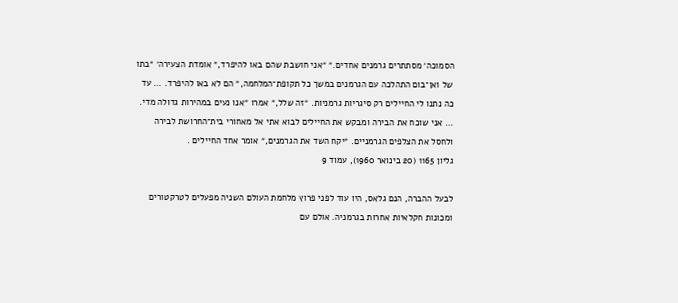הסמוכה׳ מסתתרים גרמנים אחדים.״ ״אני חושבת שהם באו להיפרד,״ אומדת הצעירה׳ ״בתו של ואן־בום התהלכה עם הגרמנים במשך כל תקופת־המלחמה,״ הם לא באו להיפרד. … עד כה נתנו לי החיילים רק סיגריות גרמניות. ״זה שלל,״ אמרו ״אנו נעים במהירות גדולה מדי. … אני שוכח את הבירה ומבקש את החיילים לבוא אתי אל מאחורי בית־החרושת לבירה ולחסל את הצלפים הגרמניים. ״יקח השד את הגרמנים,״ אומר אחד החיילים .
גליון 1165 (20 בינואר 1960), עמוד 9

לבעל ההברה, הנם גלאס, היו עוד לפני פרוץ מלחמת העולם השניה מפעלים לטרקטורים ומכונות חקלאיות אחרות בגרמניה. אולם עם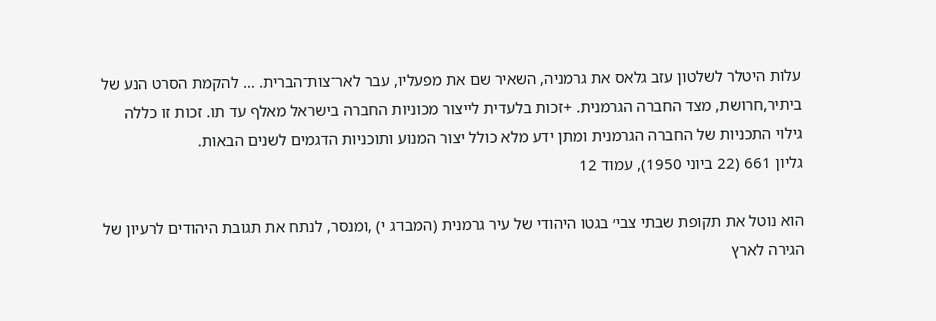עלות היטלר לשלטון עזב גלאס את גרמניה, השאיר שם את מפעליו, עבר לאר־צות־הברית. … להקמת הסרט הנע של ביתיר,חרושת, מצד החברה הגרמנית. +זכות בלעדית לייצור מכוניות החברה בישראל מאלף עד תו. זכות זו כללה גילוי התכניות של החברה הגרמנית ומתן ידע מלא כולל יצור המנוע ותוכניות הדגמים לשנים הבאות.
גליון 661 (22 ביוני 1950), עמוד 12

הוא נוטל את תקופת שבתי צבי׳ בגטו היהודי של עיר גרמנית (המבו־ג י) ,ומנסר, לנתח את תגובת היהודים לרעיון של הגירה לארץ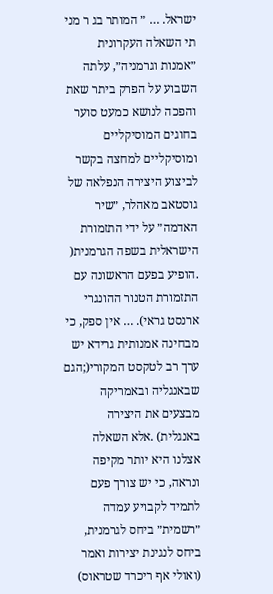ישראל. … ״ המותר בג ר מני תי השאלה העקרונית ״אמנות וגרמניה״, עלתה השבוע על הפרק ביתר שאת והפכה לנושא כמעט סוער בחוגים המוסיקליים ומוסיקליים למחצה בקשר לביצוע היצירה הנפלאה של גוסטאב מאהלר, ״שיר האדמה״ על ידי התזמורת הישראלית בשפה הגרמנית( .הופיע בפעם הראשונה עם התזמורת הטנור ההונגרי ארנסט גראי). … אין ספק, כי מבחינה אמנותית גרידא יש ערך רב לטקסט המקורי(;הגם שבאנגליה ובאמריקה מבצעים את היצירה באנגלית) .אלא השאלה אצלנו היא יותר מקיפה ונראה, כי יש צורך פעם לתמיד לקבויע עמדה ״רשמית״ ביחס לגרמנית, ביחס לנגינת יצירות ואמר (ואולי אף ריכרד שטראוס)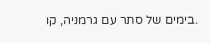.בימים של סתר עם גרמניה, קו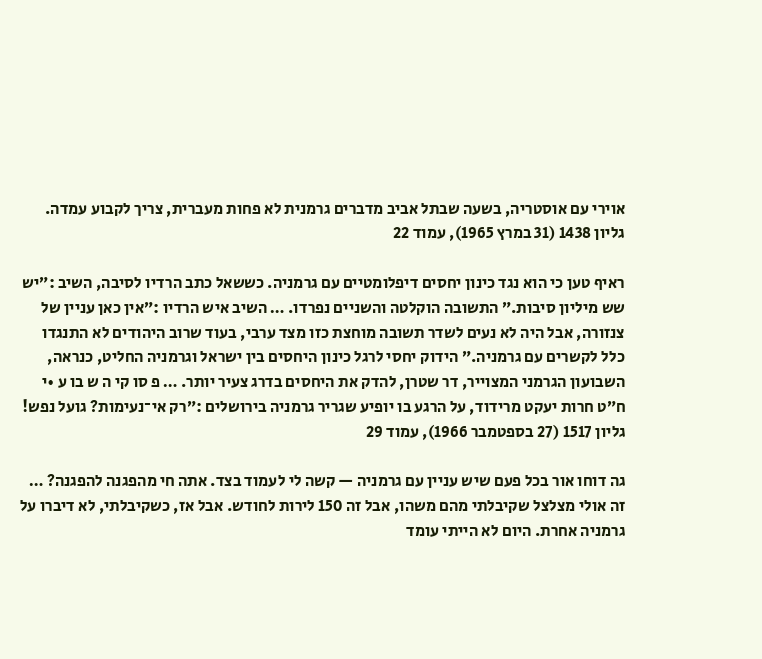אוירי עם אוסטריה, בשעה שבתל אביב מדברים גרמנית לא פחות מעברית, צריך לקבוע עמדה.
גליון 1438 (31 במרץ 1965), עמוד 22

ראיף טען כי הוא נגד כינון יחסים דיפלומטיים עם גרמניה. כששאל כתב הרדיו לסיבה, השיב :״יש שש מיליון סיבות.״ התשובה הוקלטה והשניים נפרדו. … השיב איש הרדיו :״אין כאן עניין של צנזורה, אבל היה לא נעים לשדר תשובה מוחצת כזו מצד ערבי, בעוד שרוב היהודים לא התנגדו כלל לקשרים עם גרמניה.״ הידוק יחסי לרגל כינון היחסים בין ישראל וגרמניה החליט, כנראה, השבועון הגרמני המצוייר, דר שטרן, להדק את היחסים בדרג צעיר יותר. … פ סו קי ה ש בו ע •י ח״ט חרות יעקט מרידוד, על הרגע בו יופיע שגריר גרמניה בירושלים :״רק אי־נעימות? גועל נפש!
גליון 1517 (27 בספטמבר 1966), עמוד 29

גה דוחו אור בכל פעם שיש עניין עם גרמניה — קשה לי לעמוד בצד. אתה חי מהפגנה להפגנה? … זה אולי מצלצל שקיבלתי מהם משהו, אבל זה 150 לירות לחודש. אבל אז, כשקיבלתי, לא דיברו על גרמניה אחרת. היום לא הייתי עומד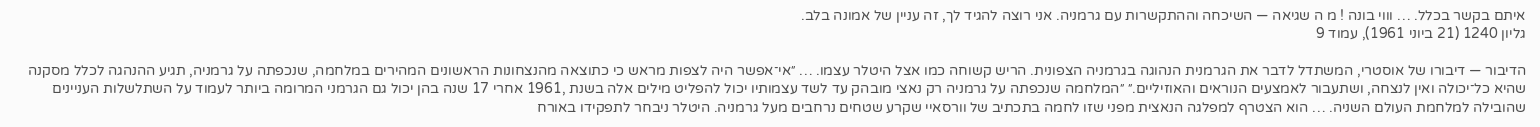איתם בקשר בכלל. … וווי בונה ! מ ה שגיאה — השיכחה וההתקשרות עם גרמניה. אני רוצה להגיד לך, זה עניין של אמונה בלב.
גליון 1240 (21 ביוני 1961), עמוד 9

הדיבור — דיבורו של אוסטרי, המשתדל לדבר את הגרמנית הנהוגה בגרמניה הצפונית. הריש קשוחה כמו אצל היטלר עצמו. … ״אי־אפשר היה לצפות מראש כי כתוצאה מהנצחונות הראשונים המהירים במלחמה, שנכפתה על גרמניה, תגיע ההנהגה לכלל מסקנה שהיא כל־יכולה ואין לנצחה, ושתעבור לאמצעים הנוראים והאוזיליים.״ ״המלחמה שנכפתה על גרמניה רק נאצי מובהק עד לשד עצמותיו יכול להפליט מילים אלה בשנת ,1961 אחרי 17 שנה בהן יכול גם הגרמני המרומה ביותר לעמוד על השתלשלות העניינים שהובילה למלחמת העולם השניה. … הוא הצטרף למפלגה הנאצית מפני שזו לחמה בתכתיב של וורסאיי שקרע שטחים נרחבים מעל גרמניה. היטלר ניבחר לתפקידו באורח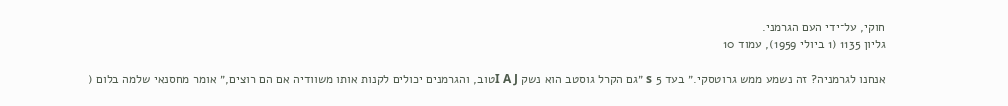חוקי, על־ידי העם הגרמני.
גליון 1135 (1 ביולי 1959), עמוד 10

אנחנו לגרמניה? זה נשמע ממש גרוטסקי.״ בעד 5 s ״גם הקרל גוסטב הוא נשק I A Jטוב, והגרמנים יכולים לקנות אותו משוודיה אם הם רוצים,״ אומר מחסנאי שלמה בלום (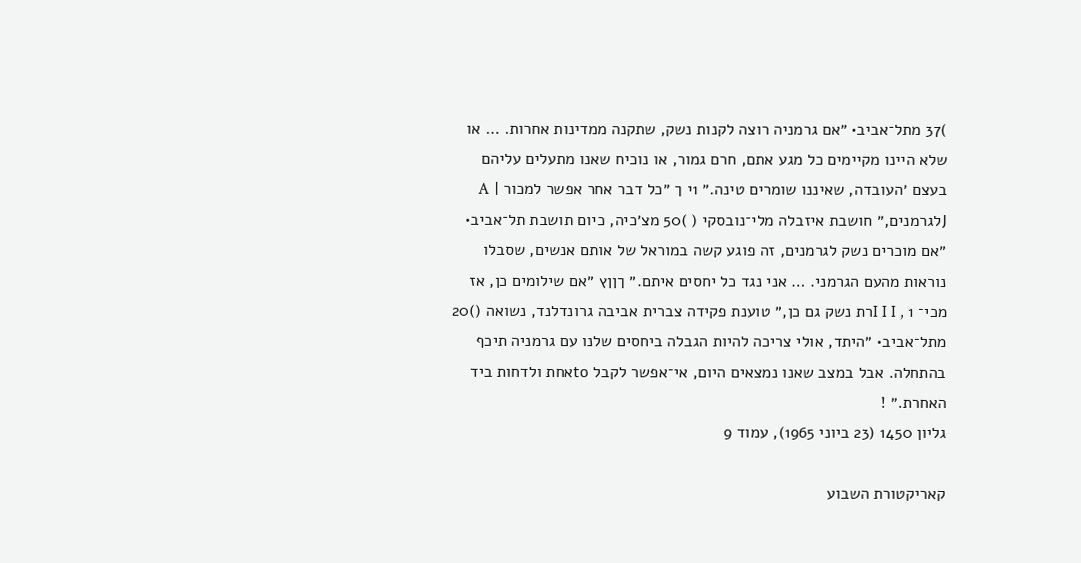)37 מתל־אביב• ״אם גרמניה רוצה לקנות נשק, שתקנה ממדינות אחרות. … או שלא היינו מקיימים כל מגע אתם, חרם גמור, או נוכיח שאנו מתעלים עליהם בעצם ׳העובדה, שאיננו שומרים טינה.״ 1י ך ״כל דבר אחר אפשר למכור | A Jלגרמנים,״ חושבת איזבלה מלי־נובסקי ( )50 מצ׳כיה, כיום תושבת תל־אביב• ״אם מוכרים נשק לגרמנים, זה פוגע קשה במוראל של אותם אנשים, שסבלו נוראות מהעם הגרמני. … אני נגד כל יחסים איתם.״ ךןןץ ״אם שילומים כן, אז מכי־ I I I , 1רת נשק גם כן,״ טוענת פקידה צברית אביבה גרונדלנד, נשואה ()20 מתל־אביב• ״היתד, אולי צריכה להיות הגבלה ביחסים שלנו עם גרמניה תיכף בהתחלה. אבל במצב שאנו נמצאים היום, אי־אפשר לקבל toאחת ולדחות ביד האחרת.״ !
גליון 1450 (23 ביוני 1965), עמוד 9

קאריקטורת השבוע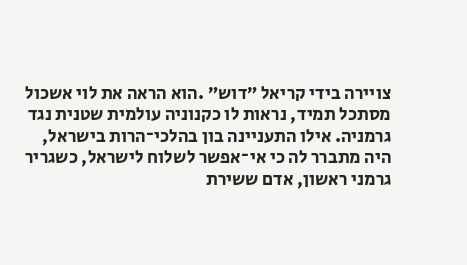צויירה בידי קריאל ״דוש״ .הוא הראה את לוי אשכול מסתכל תמיד, נראות לו כקנוניה עולמית שטנית נגד גרמניה. אילו התעניינה בון בהלכי־הרות בישראל, היה מתברר לה כי אי־אפשר לשלוח לישראל, כשגריר גרמני ראשון, אדם ששירת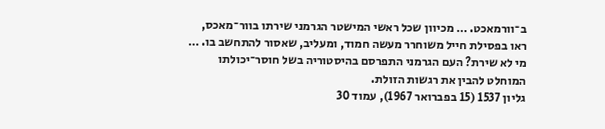ב־וורמאכט. … מכיוון שכל ראשי המישטר הגרמני שירתו בוור־מאכס, ראו בפסילת חייל משוחרר מעשה חמוד, ומעליב, שאסור להתחשב בו. … מי לא שירת? העם הגרמני התפרסם בהיסטוריה בשל חוסר־יכולתו המוחלט להבין את רגשות הזולת.
גליון 1537 (15 בפברואר 1967), עמוד 30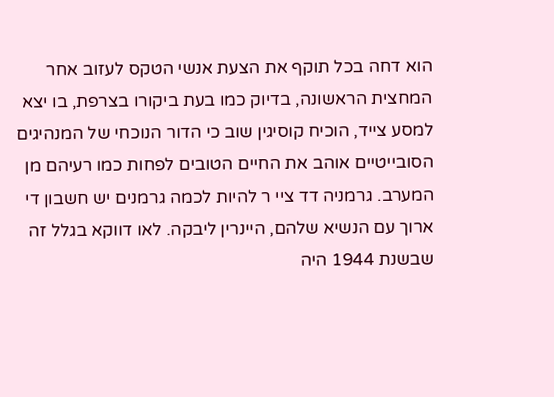הוא דחה בכל תוקף את הצעת אנשי הטקס לעזוב אחר המחצית הראשונה, בדיוק כמו בעת ביקורו בצרפת, בו יצא למסע צייד, הוכיח קוסיגין שוב כי הדור הנוכחי של המנהיגים הסובייטיים אוהב את החיים הטובים לפחות כמו רעיהם מן המערב. גרמניה דד ציי ר להיות לכמה גרמנים יש חשבון די ארוך עם הנשיא שלהם, היינרין ליבקה. לאו דווקא בגלל זה שבשנת 1944 היה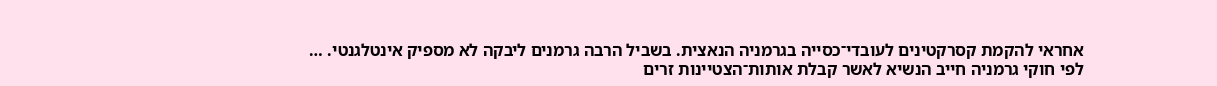אחראי להקמת קסרקטינים לעובדי־כסייה בגרמניה הנאצית. בשביל הרבה גרמנים ליבקה לא מספיק אינטלגנטי. … לפי חוקי גרמניה חייב הנשיא לאשר קבלת אותות־הצטיינות זרים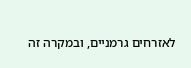לאזרחים גרמניים, ובמקרה זה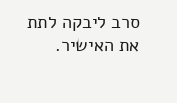סרב ליבקה לתת את האישיר.